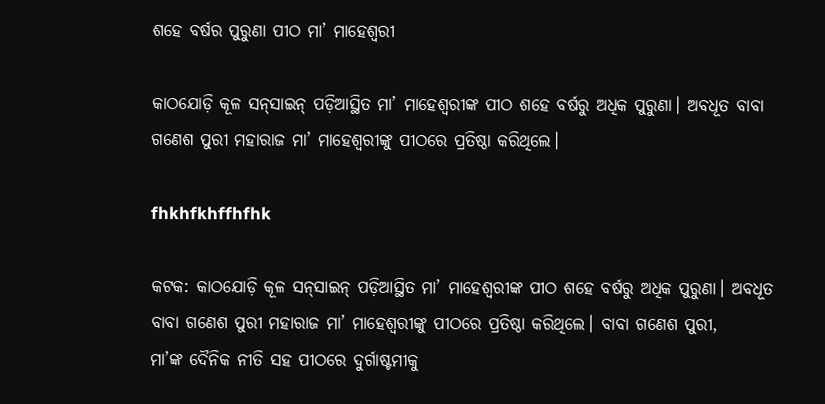ଶହେ ବର୍ଷର ପୁରୁଣା ପୀଠ ମା’ ମାହେଶ୍ବରୀ

କାଠଯୋଡ଼ି କୂଳ ସନ୍‌ସାଇନ୍ ପଡ଼ିଆସ୍ଥିତ ମା’ ମାହେଶ୍ବରୀଙ୍କ ପୀଠ ଶହେ ବର୍ଷରୁ ଅଧିକ ପୁରୁଣା। ଅବଧୂତ ବାବା ଗଣେଶ ପୁରୀ ମହାରାଜ ମା’ ମାହେଶ୍ବରୀଙ୍କୁ ପୀଠରେ ପ୍ରତି‌ଷ୍ଠା କରିଥିଲେ।

fhkhfkhffhfhk

କଟକ: କାଠଯୋଡ଼ି କୂଳ ସନ୍‌ସାଇନ୍ ପଡ଼ିଆସ୍ଥିତ ମା’ ମାହେଶ୍ବରୀଙ୍କ ପୀଠ ଶହେ ବର୍ଷରୁ ଅଧିକ ପୁରୁଣା। ଅବଧୂତ ବାବା ଗଣେଶ ପୁରୀ ମହାରାଜ ମା’ ମାହେଶ୍ବରୀଙ୍କୁ ପୀଠରେ ପ୍ରତି‌ଷ୍ଠା କରିଥିଲେ। ବାବା ଗଣେଶ ପୁରୀ, ମା’ଙ୍କ ‌ଦୈନିକ ନୀତି ସହ ପୀଠରେ ଦୁର୍ଗାଷ୍ଟମୀକୁ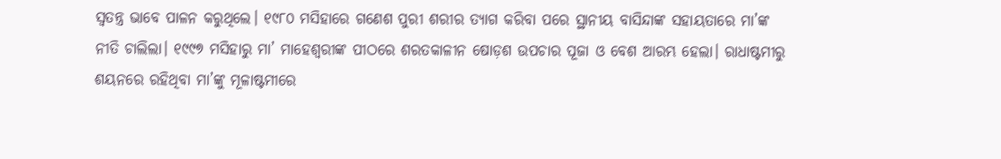ସ୍ବତନ୍ତ୍ର ଭାବେ ପାଳନ କରୁଥିଲେ। ୧୯୮୦ ମସିହାରେ ଗଣେଶ ପୁରୀ ଶରୀର ତ୍ୟାଗ କରିବା ପରେ ସ୍ଥାନୀୟ ବାସିନ୍ଦାଙ୍କ ସହାୟତାରେ ମା’ଙ୍କ ନୀତି ଚାଲିଲା। ୧୯୯୭ ମସିହାରୁ ମା’ ମାହେଶ୍ବରୀଙ୍କ ପୀଠରେ ଶରତକାଳୀନ ଷୋଡ଼ଶ ଉପଚାର ପୂଜା ଓ ବେଶ ଆରମ୍ଭ ହେଲା। ରାଧାଷ୍ଟମୀରୁ ଶୟନରେ ରହିଥିବା ମା’ଙ୍କୁ ମୂଳାଷ୍ଟମୀରେ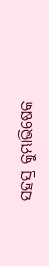ସହସ୍ର କୁମ୍ଭାଭି‌ଷେକ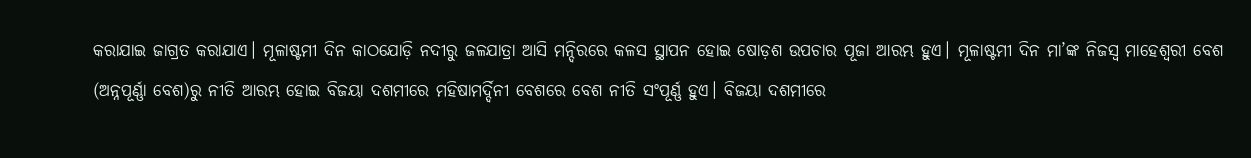କରାଯାଇ ଜାଗ୍ରତ କରାଯାଏ। ମୂଳାଷ୍ଟମୀ ଦିନ କାଠଯୋଡ଼ି ନଦୀରୁ ଜଳଯାତ୍ରା ଆସି ମନ୍ଦିରରେ କଳସ ସ୍ଥାପନ ହୋଇ ଷୋଡ଼ଶ ଉପଚାର ପୂଜା ଆରମ୍ଭ ହୁଏ। ମୂଳାଷ୍ଟମୀ ଦିନ ମା’ଙ୍କ ନିଜସ୍ବ ମାହେଶ୍ବରୀ ବେଶ (ଅନ୍ନପୂର୍ଣ୍ଣା ବେଶ)ରୁ ନୀତି ଆରମ୍ଭ ହୋଇ ବିଜୟା ଦଶମୀରେ ମହିଷାମର୍ଦ୍ଦିନୀ ବେଶରେ ବେଶ ନୀତି ସଂପୂର୍ଣ୍ଣ ହୁଏ। ବିଜୟା ଦଶମୀରେ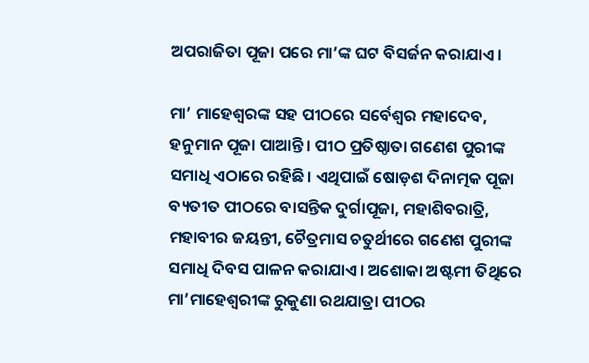ଅପରାଜିତା ପୂଜା ପରେ ମା’ଙ୍କ ଘଟ ବିସର୍ଜନ କରାଯାଏ।

ମା’ ମାହେଶ୍ବରଙ୍କ ସହ ପୀଠରେ ସର୍ବେଶ୍ବର ମହାଦେବ, ହନୁମାନ ପୂଜା ପାଆନ୍ତି। ପୀଠ ପ୍ରତିଷ୍ଠାତା ଗଣେଶ ପୁରୀଙ୍କ ସମାଧି ଏଠାରେ ରହିଛି। ଏଥିପାଇଁ ଷୋଡ଼ଶ ଦିନାତ୍ମକ ପୂଜା ବ୍ୟତୀତ ପୀଠରେ ବାସନ୍ତିକ ଦୁର୍ଗାପୂଜା, ମହାଶିବରାତ୍ରି, ମହାବୀର ଜୟନ୍ତୀ, ଚୈତ୍ରମାସ ଚତୁର୍ଥୀରେ ଗଣେଶ ପୁରୀଙ୍କ ସମାଧି ଦିବସ ପାଳନ କରାଯାଏ। ଅଶୋକା ଅଷ୍ଟମୀ ତିଥିରେ ମା’ମାହେଶ୍ବରୀଙ୍କ ରୁକୁଣା ରଥଯାତ୍ରା ପୀଠର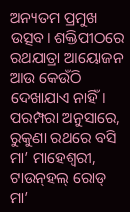ଅନ୍ୟତମ ପ୍ରମୁଖ ଉତ୍ସବ। ଶକ୍ତିପୀଠରେ ରଥଯାତ୍ରା ଆୟୋଜନ ଆଉ କେଉଁଠି ଦେଖାଯାଏ ନାହିଁ। ପରମ୍ପରା ଅନୁସାରେ, ରୁକୁଣା ରଥରେ ବସି ମା’ ମାହେଶ୍ବରୀ, ଟାଉନ୍‌ହଲ୍‌ ରୋଡ୍ ମା’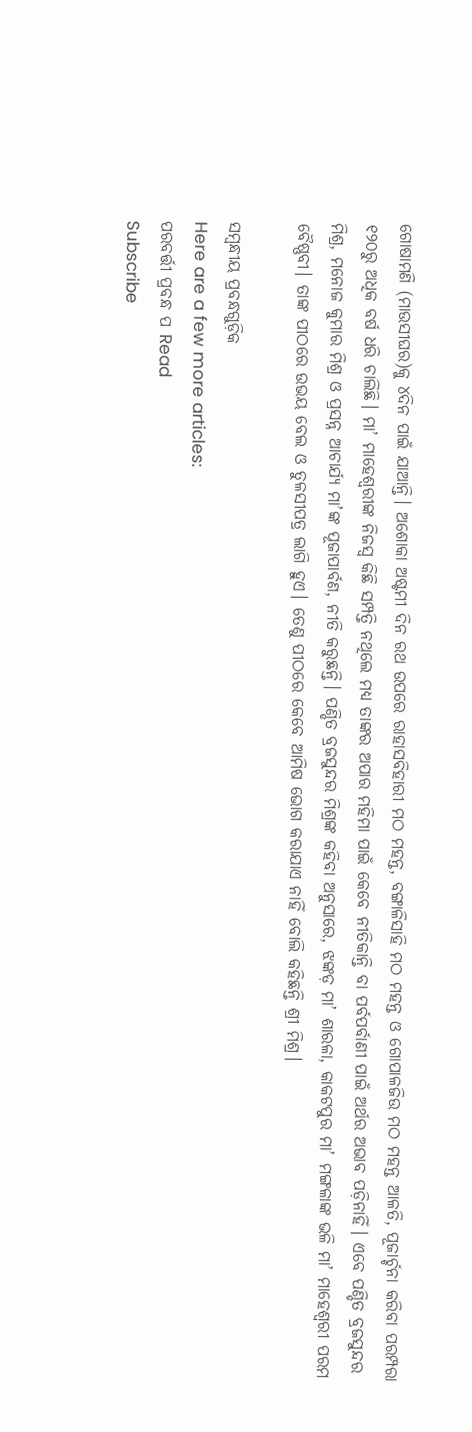ଗୋଷାମଣି (ମାଉସୀଘର)କୁ ୪ଦିନ ପାଇଁ ଯାଆନ୍ତି। ଅଶୋକା ଅଷ୍ଟମୀ ଦିନ ରଥ ଉପରେ ରାହାସବିହାରୀ ମଠ ମହନ୍ତ, ବଙ୍ଗାଳିସାହ‌ି ମଠ ମହନ୍ତ ଓ ଗୋପାଳଜିଉ ମଠ ମହନ୍ତ ଆଳତି, ପୂଜାର୍ଚ୍ଚନା କରିବା ପରମ୍ପରା ୧୨୦ରୁ ଅଧିକ ବର୍ଷ ଧରି ଚାଲିଛି। ମା’ ମାହେଶ୍ବରୀଙ୍କ ନିଜସ୍ବ କିଛି ସମ୍ପତ୍ତି ନଥିଲେ ମଧ୍ୟ ତାଙ୍କର ଅପାର ମହିମା ପାଇଁ କେ‌ବେ ନୀତିକାନ୍ତି ବା ପର୍ବପର୍ବାଣୀ ପାଇଁ ଅର୍ଥର ଅଭାବ ପଡ଼ିନାହିଁ। ଏବେ ପଣ୍ଡିତ ବ୍ରଜସୁନ୍ଦର ମିଶ୍ର, ମ‌ନୋଜ କୁମାର ମିଶ୍ର ଓ ପ୍ରସନ୍ନ ଆଚାର୍ଯ୍ୟ ମା’ଙ୍କ ପୂଜାପାର୍ବଣ, ନୀତି କରୁଛନ୍ତି। ପଣ୍ଡିତ ବ୍ରଜସୁନ୍ଦର ମିଶ୍ରଙ୍କ କହିବା ଅନୁସାରେ, ଝଙ୍କଡ଼ ମା’ ଶାରଳା, କାକଟପୁର ମା’ ମଙ୍ଗଳାଙ୍କ ଭଳି ମା’ ମାହେଶ୍ବରୀ ପରମ ବୈଷ୍ଣବୀ। ତାଙ୍କ ପୀଠରେ ଉଭୟ ବେଲ ଓ ତୁଳସୀପତ୍ର ଲାଗି ହୁଏ। ତେଣୁ ପୀଠରେ କେବେ ଆମିଷ ଭୋଗ କରାଯାଏ ନାହିଁ ବୋଲି କହିଛନ୍ତି ଶ୍ରୀ ମିଶ୍ର।

ସମ୍ବନ୍ଧୀୟ ପ୍ରବନ୍ଧଗୁଡ଼ିକ
Here are a few more articles:
ପରବର୍ତ୍ତୀ ପ୍ରବନ୍ଧ ପ Read
Subscribe